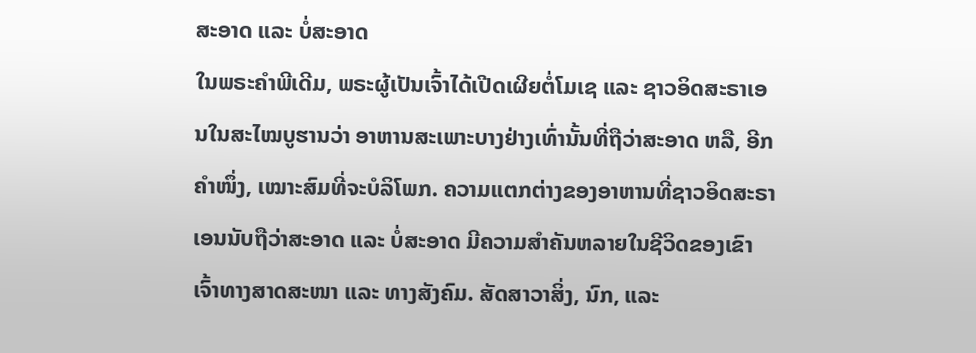ສະອາດ ແລະ ບໍ່ສະອາດ
ໃນພຣະຄຳພີເດີມ, ພຣະຜູ້ເປັນເຈົ້າໄດ້ເປີດເຜີຍຕໍ່ໂມເຊ ແລະ ຊາວອິດສະຣາເອນໃນສະໄໝບູຮານວ່າ ອາຫານສະເພາະບາງຢ່າງເທົ່ານັ້ນທີ່ຖືວ່າສະອາດ ຫລື, ອີກຄຳໜຶ່ງ, ເໝາະສົມທີ່ຈະບໍລິໂພກ. ຄວາມແຕກຕ່າງຂອງອາຫານທີ່ຊາວອິດສະຣາເອນນັບຖືວ່າສະອາດ ແລະ ບໍ່ສະອາດ ມີຄວາມສຳຄັນຫລາຍໃນຊີວິດຂອງເຂົາເຈົ້າທາງສາດສະໜາ ແລະ ທາງສັງຄົມ. ສັດສາວາສິ່ງ, ນົກ, ແລະ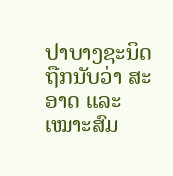ປາບາງຊະນິດຖືກນັບວ່າ ສະອາດ ແລະ ເໝາະສົມ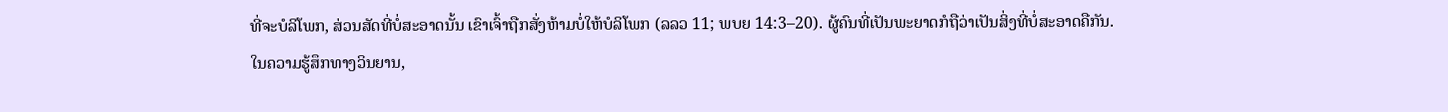ທີ່ຈະບໍລິໂພກ, ສ່ວນສັດທີ່ບໍ່ສະອາດນັ້ນ ເຂົາເຈົ້າຖືກສັ່ງຫ້າມບໍ່ໃຫ້ບໍລິໂພກ (ລລວ 11; ພບຍ 14:3–20). ຜູ້ຄົນທີ່ເປັນພະຍາດກໍຖືວ່າເປັນສິ່ງທີ່ບໍ່ສະອາດຄືກັນ.
ໃນຄວາມຮູ້ສຶກທາງວິນຍານ,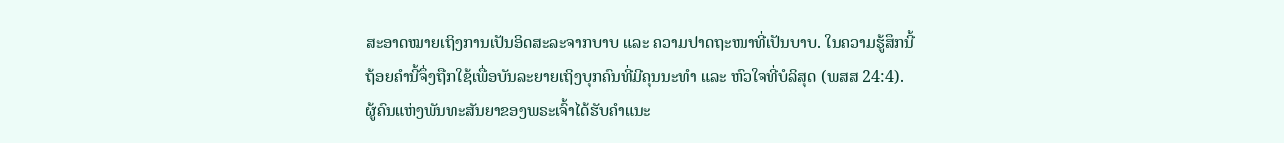ສະອາດໝາຍເຖິງການເປັນອິດສະລະຈາກບາບ ແລະ ຄວາມປາດຖະໜາທີ່ເປັນບາບ. ໃນຄວາມຮູ້ສຶກນີ້ ຖ້ອຍຄຳນີ້ຈຶ່ງຖືກໃຊ້ເພື່ອບັນລະຍາຍເຖິງບຸກຄົນທີ່ມີຄຸນນະທຳ ແລະ ຫົວໃຈທີ່ບໍລິສຸດ (ພສສ 24:4). ຜູ້ຄົນແຫ່ງພັນທະສັນຍາຂອງພຣະເຈົ້າໄດ້ຮັບຄຳແນະ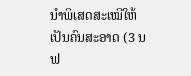ນຳພິເສດສະເໝີໃຫ້ເປັນຄົນສະອາດ (3 ນຟ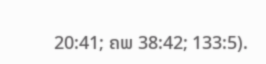20:41; ຄພ 38:42; 133:5).